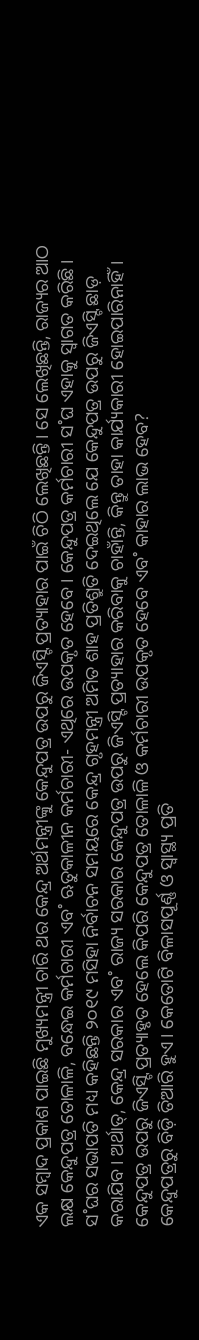ଏକ ସମ୍ବାଦ ପ୍ରକାଶ ପାଇଛି ମୁଖ୍ୟମନ୍ତ୍ରୀ ଚାରି ଥର କେନ୍ଦ୍ର ଅର୍ଥମନ୍ତ୍ରୀଙ୍କୁ କେନ୍ଦୁପତ୍ର ଉପରୁ ଜିଏସ୍ଟି ପ୍ରତ୍ୟାହାର ପାଇଁ ଚିଠି ଲେଖିଛନ୍ତି। ସେ ଲେଖିଛନ୍ତି, ରାଜ୍ୟର ଆଠ ଲକ୍ଷ କେନ୍ଦୁପତ୍ର ତୋଳାଳି, ବନ୍ଧେଇ କର୍ମଚାରୀ ଏବ˚ ଋତୁକାଳୀନ କର୍ମଚାରୀ- ଏଥିରେ ଉପକୃତ ହେବେ। କେନ୍ଦୁପତ୍ର କର୍ମଚାରୀ ସ˚ଘ ଏହାକୁ ସ୍ବାଗତ କରିଛି। ସ˚ଘର ସଭାପତି ମଧ୍ୟ କହିଛନ୍ତି ୨୦୧୯ ମସିହା ନିର୍ବାଚନ ସମୟରେ କେନ୍ଦ୍ର ଗୃହମନ୍ତ୍ରୀ ଅମିତ ଶାହ ପ୍ରତିଶ୍ରୁତି ଦେଇଥିଲେ ଯେ କେନ୍ଦୁପତ୍ର ଉପରୁ ଜିଏସ୍ଟି ଛାଡ଼ କରାଯିବ। ଅର୍ଥାତ୍, କେନ୍ଦ୍ର ସରକାର ଏବ˚ ରାଜ୍ୟ ସରକାର କେନ୍ଦୁପତ୍ର ଉପରୁ ଜିଏସ୍ଟି ପ୍ରତ୍ୟାହାର କରିବାକୁ ଚାହାଁନ୍ତି, କିନ୍ତୁ ତାହା କାର୍ଯ୍ୟକାରୀ ହୋଇପାରିନାହିଁ। କେନ୍ଦୁପତ୍ର ଉପରୁ ଜିଏସ୍ଟି ପ୍ରତ୍ୟାହୃତ ହେଲେ କିପରି କେନ୍ଦୁପତ୍ର ତୋଳାଳି ଓ କର୍ମଚାରୀ ଉପକୃତ ହେବେ ଏବ˚ କାହାର ଲାଭ ହେବ?
କେନ୍ଦୁପତ୍ରରୁ ବିଡ଼ି ତିଆରି ହୁଏ। କେତୋଟି ବିଳାସପୂର୍ଣ୍ଣ ଓ ସ୍ବାସ୍ଥ୍ୟ ପ୍ରତି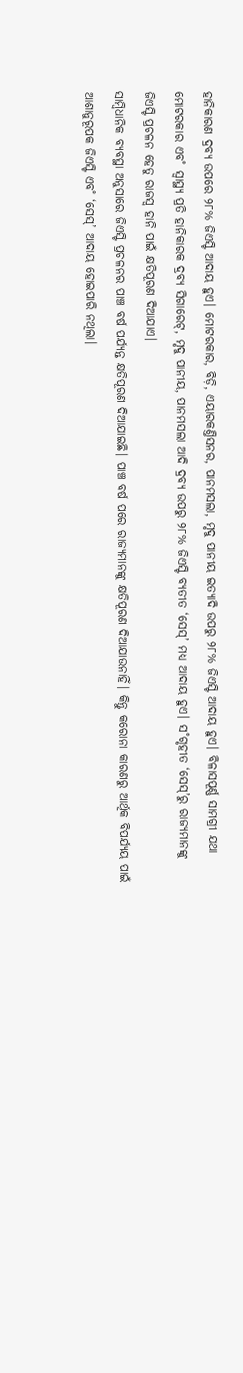ହାନିକାରଣ ଦ୍ରବ୍ୟ ଉପରେ ୨୮% ଜିଏସ୍ଟି ଆଦାୟ ହୁଏ। ମୋଟରକାର, ବିଡ଼ି, ଏୟାରକଣ୍ତିସନର, ପାନମସଲା, ମୃଦୁ ପାନୀୟ ଇତ୍ୟାଦି ଉପରୁ ୨୮% ଜିଏସ୍ଟି ଆଦାୟ ହୁଏ। ବିଳାସପୂର୍ଣ୍ଣ ସାମଗ୍ରୀ ଯଥା ମୋଟରକାର ଏବ˚ ସ୍ବାସ୍ଥ୍ୟ ପ୍ରତି ହାନିକାରକ ଦ୍ରବ୍ୟ ସିଗାରେଟ୍, ମୃଦୁ ପାନୀୟ, ପାନମସଲା ଆଦି ଦ୍ରବ୍ୟ ଉପରୁ ୨୮% ଜିଏସ୍ଟି ବ୍ୟତୀତ ‘ସେସ୍’ ମଧ୍ୟ ଆଦାୟ ହୁଏ। ସ˚ଗୃହୀତ ‘ସେସ୍’ରୁ ରାଜ୍ୟମାନଙ୍କୁ ଜିଏସ୍ଟି ପ୍ରଚଳନ ହେତୁ ରାଜସ୍ବ ହାନି ପାଇଁ କ୍ଷତିପୂରଣ ଦିଆଯାଏ।
ସାମ୍ବିଧାନିକ ବ୍ୟବସ୍ଥା ଅନୁସାରେ ଜିଏସ୍ଟି ପ୍ରଚଳନର ପାଞ୍ଚ ବର୍ଷ ପର୍ଯ୍ୟନ୍ତ କ୍ଷତିପୂରଣ ଦିଆଯାଇଛି। ପାଞ୍ଚ ବର୍ଷ ପରେ ରାଜ୍ୟମାନଙ୍କୁ କ୍ଷତିପୂରଣ ଦିଆଯାଉନାହିଁ। କିନ୍ତୁ କରୋନା କାରଣରୁ ଆର୍ଥିକ ବିପର୍ଯ୍ୟୟ ପାଇଁ ଆଶାନୁରୂପକ ଜିଏସ୍ଟି ଏବ˚ ‘ସେସ୍’ ଆଦାୟ ହୋଇପାରି ନଥିଲା।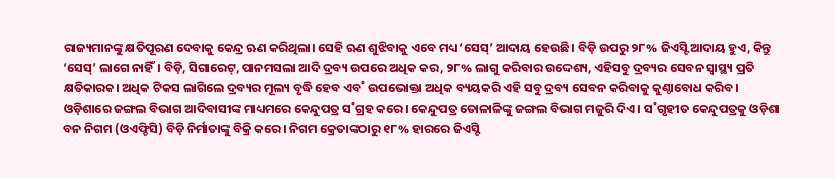ରାଜ୍ୟମାନଙ୍କୁ କ୍ଷତିପୂରଣ ଦେବାକୁ କେନ୍ଦ୍ର ଋଣ କରିଥିଲା। ସେହି ଋଣ ଶୁଝିବାକୁ ଏବେ ମଧ୍ୟ ‘ସେସ୍’ ଆଦାୟ ହେଉଛି। ବିଡ଼ି ଉପରୁ ୨୮% ଜିଏସ୍ଟି ଆଦାୟ ହୁଏ, କିନ୍ତୁ ‘ସେସ୍’ ଲାଗେ ନାହିଁ। ବିଡ଼ି, ସିଗାରେଟ୍, ପାନମସଲା ଆଦି ଦ୍ରବ୍ୟ ଉପରେ ଅଧିକ କର, ୨୮% ଲାଗୁ କରିବାର ଉଦ୍ଦେଶ୍ୟ, ଏହିସବୁ ଦ୍ରବ୍ୟର ସେବନ ସ୍ବାସ୍ଥ୍ୟ ପ୍ରତି କ୍ଷତିକାରକ। ଅଧିକ ଟିକସ ଲାଗିଲେ ଦ୍ରବ୍ୟର ମୂଲ୍ୟ ବୃଦ୍ଧି ହେବ ଏବ˚ ଉପଭୋକ୍ତା ଅଧିକ ବ୍ୟୟକରି ଏହି ସବୁ ଦ୍ରବ୍ୟ ସେବନ କରିବାକୁ କୁଣ୍ଠାବୋଧ କରିବ।
ଓଡ଼ିଶାରେ ଜଙ୍ଗଲ ବିଭାଗ ଆଦିବାସୀଙ୍କ ମାଧ୍ୟମରେ କେନ୍ଦୁପତ୍ର ସ˚ଗ୍ରହ କରେ। କେନ୍ଦୁପତ୍ର ତୋଳାଳିଙ୍କୁ ଜଙ୍ଗଲ ବିଭାଗ ମଜୁରି ଦିଏ। ସ˚ଗୃହୀତ କେନ୍ଦୁପତ୍ରକୁ ଓଡ଼ିଶା ବନ ନିଗମ (ଓଏଫ୍ଡିସି) ବିଡ଼ି ନିର୍ମାତାଙ୍କୁ ବିକ୍ରି କରେ। ନିଗମ କ୍ରେତାଙ୍କଠାରୁ ୧୮% ହାରରେ ଜିଏସ୍ଟି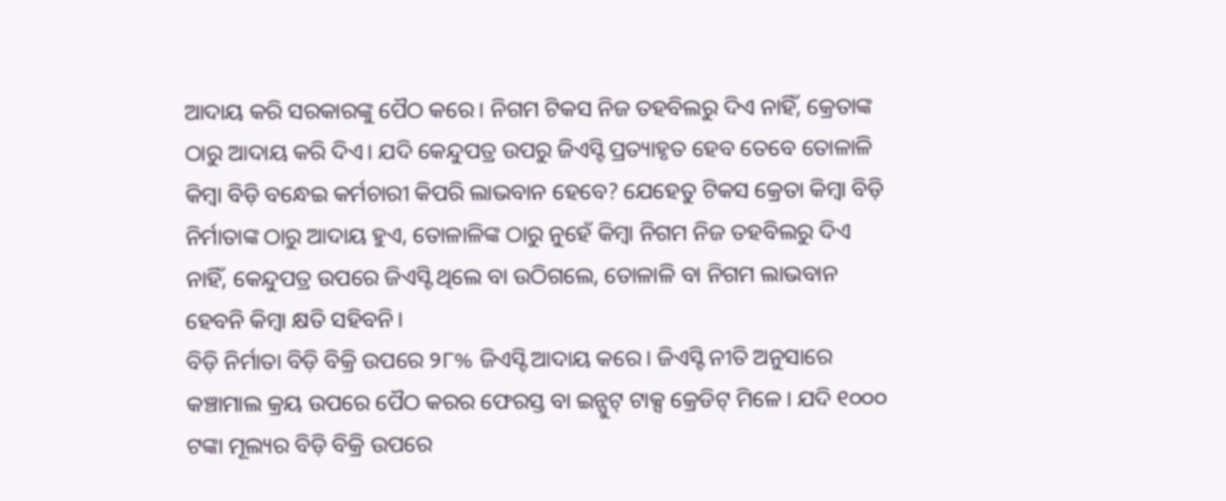ଆଦାୟ କରି ସରକାରଙ୍କୁ ପୈଠ କରେ। ନିଗମ ଟିକସ ନିଜ ତହବିଲରୁ ଦିଏ ନାହିଁ, କ୍ରେତାଙ୍କ ଠାରୁ ଆଦାୟ କରି ଦିଏ। ଯଦି କେନ୍ଦୁପତ୍ର ଉପରୁ ଜିଏସ୍ଟି ପ୍ରତ୍ୟାହୃତ ହେବ ତେବେ ତୋଳାଳି କିମ୍ବା ବିଡ଼ି ବନ୍ଧେଇ କର୍ମଚାରୀ କିପରି ଲାଭବାନ ହେବେ? ଯେହେତୁ ଟିକସ କ୍ରେତା କିମ୍ବା ବିଡ଼ି ନିର୍ମାତାଙ୍କ ଠାରୁ ଆଦାୟ ହୁଏ, ତୋଳାଳିଙ୍କ ଠାରୁ ନୁହେଁ କିମ୍ବା ନିଗମ ନିଜ ତହବିଲରୁ ଦିଏ ନାହିଁ, କେନ୍ଦୁପତ୍ର ଉପରେ ଜିଏସ୍ଟି ଥିଲେ ବା ଉଠିଗଲେ, ତୋଳାଳି ବା ନିଗମ ଲାଭବାନ ହେବନି କିମ୍ବା କ୍ଷତି ସହିବନି।
ବିଡ଼ି ନିର୍ମାତା ବିଡ଼ି ବିକ୍ରି ଉପରେ ୨୮% ଜିଏସ୍ଟି ଆଦାୟ କରେ। ଜିଏସ୍ଟି ନୀତି ଅନୁସାରେ କଞ୍ଚାମାଲ କ୍ରୟ ଉପରେ ପୈଠ କରର ଫେରସ୍ତ ବା ଇନ୍ପୁଟ୍ ଟାକ୍ସ କ୍ରେଡିଟ୍ ମିଳେ। ଯଦି ୧୦୦୦ ଟଙ୍କା ମୂଲ୍ୟର ବିଡ଼ି ବିକ୍ରି ଉପରେ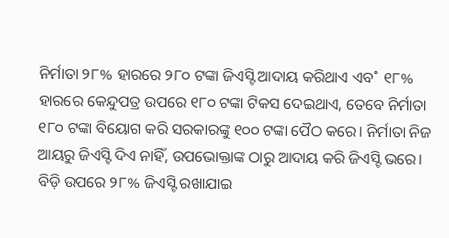ନିର୍ମାତା ୨୮% ହାରରେ ୨୮୦ ଟଙ୍କା ଜିଏସ୍ଟି ଆଦାୟ କରିଥାଏ ଏବ˚ ୧୮% ହାରରେ କେନ୍ଦୁପତ୍ର ଉପରେ ୧୮୦ ଟଙ୍କା ଟିକସ ଦେଇଥାଏ, ତେବେ ନିର୍ମାତା ୧୮୦ ଟଙ୍କା ବିୟୋଗ କରି ସରକାରଙ୍କୁ ୧୦୦ ଟଙ୍କା ପୈଠ କରେ। ନିର୍ମାତା ନିଜ ଆୟରୁ ଜିଏସ୍ଟି ଦିଏ ନାହିଁ, ଉପଭୋକ୍ତାଙ୍କ ଠାରୁ ଆଦାୟ କରି ଜିଏସ୍ଟି ଭରେ। ବିଡ଼ି ଉପରେ ୨୮% ଜିଏସ୍ଟି ରଖାଯାଇ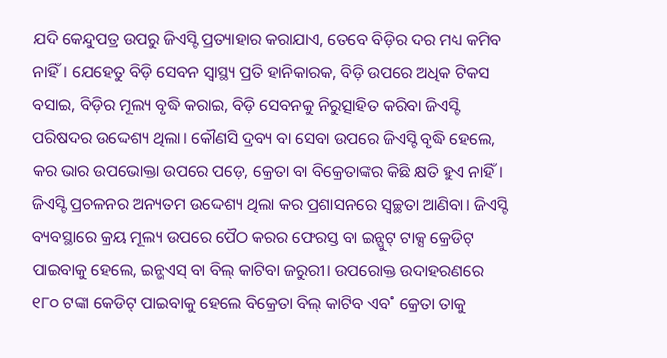ଯଦି କେନ୍ଦୁପତ୍ର ଉପରୁ ଜିଏସ୍ଟି ପ୍ରତ୍ୟାହାର କରାଯାଏ, ତେବେ ବିଡ଼ିର ଦର ମଧ୍ୟ କମିବ ନାହିଁ। ଯେହେତୁ ବିଡ଼ି ସେବନ ସ୍ବାସ୍ଥ୍ୟ ପ୍ରତି ହାନିକାରକ, ବିଡ଼ି ଉପରେ ଅଧିକ ଟିକସ ବସାଇ, ବିଡ଼ିର ମୂଲ୍ୟ ବୃଦ୍ଧି କରାଇ, ବିଡ଼ି ସେବନକୁ ନିରୁତ୍ସାହିତ କରିବା ଜିଏସ୍ଟି ପରିଷଦର ଉଦ୍ଦେଶ୍ୟ ଥିଲା। କୌଣସି ଦ୍ରବ୍ୟ ବା ସେବା ଉପରେ ଜିଏସ୍ଟି ବୃଦ୍ଧି ହେଲେ, କର ଭାର ଉପଭୋକ୍ତା ଉପରେ ପଡ଼େ, କ୍ରେତା ବା ବିକ୍ରେତାଙ୍କର କିଛି କ୍ଷତି ହୁଏ ନାହିଁ।
ଜିଏସ୍ଟି ପ୍ରଚଳନର ଅନ୍ୟତମ ଉଦ୍ଦେଶ୍ୟ ଥିଲା କର ପ୍ରଶାସନରେ ସ୍ବଚ୍ଛତା ଆଣିବା। ଜିଏସ୍ଟି ବ୍ୟବସ୍ଥାରେ କ୍ରୟ ମୂଲ୍ୟ ଉପରେ ପୈଠ କରର ଫେରସ୍ତ ବା ଇନ୍ପୁଟ୍ ଟାକ୍ସ କ୍ରେଡିଟ୍ ପାଇବାକୁ ହେଲେ, ଇନ୍ଭଏସ୍ ବା ବିଲ୍ କାଟିବା ଜରୁରୀ। ଉପରୋକ୍ତ ଉଦାହରଣରେ ୧୮୦ ଟଙ୍କା କେଡିଟ୍ ପାଇବାକୁ ହେଲେ ବିକ୍ରେତା ବିଲ୍ କାଟିବ ଏବ˚ କ୍ରେତା ତାକୁ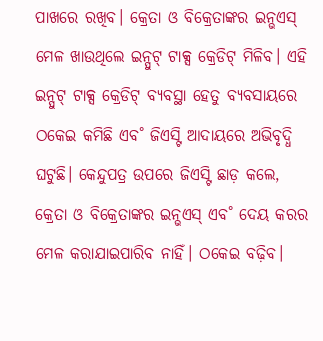ପାଖରେ ରଖିବ। କ୍ରେତା ଓ ବିକ୍ରେତାଙ୍କର ଇନ୍ଭଏସ୍ ମେଳ ଖାଉଥିଲେ ଇନ୍ପୁଟ୍ ଟାକ୍ସ କ୍ରେଡିଟ୍ ମିଳିବ। ଏହି ଇନ୍ପୁଟ୍ ଟାକ୍ସ କ୍ରେଡିଟ୍ ବ୍ୟବସ୍ଥା ହେତୁ ବ୍ୟବସାୟରେ ଠକେଇ କମିଛି ଏବ˚ ଜିଏସ୍ଟି ଆଦାୟରେ ଅଭିବୃଦ୍ଧି ଘଟୁଛି। କେନ୍ଦୁପତ୍ର ଉପରେ ଜିଏସ୍ଟି ଛାଡ଼ କଲେ, କ୍ରେତା ଓ ବିକ୍ରେତାଙ୍କର ଇନ୍ଭଏସ୍ ଏବ˚ ଦେୟ କରର ମେଳ କରାଯାଇପାରିବ ନାହିଁ। ଠକେଇ ବଢ଼ିବ।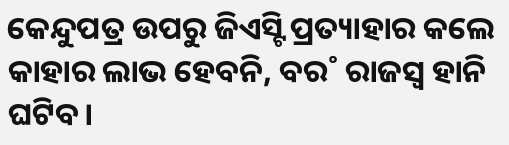କେନ୍ଦୁପତ୍ର ଉପରୁ ଜିଏସ୍ଟି ପ୍ରତ୍ୟାହାର କଲେ କାହାର ଲାଭ ହେବନି, ବର˚ ରାଜସ୍ବ ହାନି ଘଟିବ।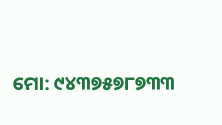ମୋ: ୯୪୩୭୫୭୮୭୩୩